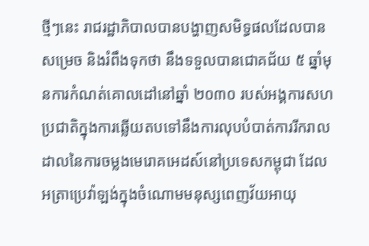ថ្មីៗនេះ រាជរដ្ឋាភិបាលបានបង្ហាញសមិទ្ធផលដែលបានសម្រេច និងរំពឹងទុកថា នឹងទទួលបានជោគជ័យ ៥ ឆ្នាំមុនការកំណត់គោលដៅនៅឆ្នាំ ២០៣០ របស់អង្គការសហប្រជាតិក្នុងការឆ្លើយតបទៅនឹងការលុបបំបាត់ការរីករាលដាលនៃការចម្លងមេរោគអេដស៍នៅប្រទេសកម្ពុជា ដែលអត្រាប្រេវ៉ាឡង់ក្នុងចំណោមមនុស្សពេញវ័យអាយុ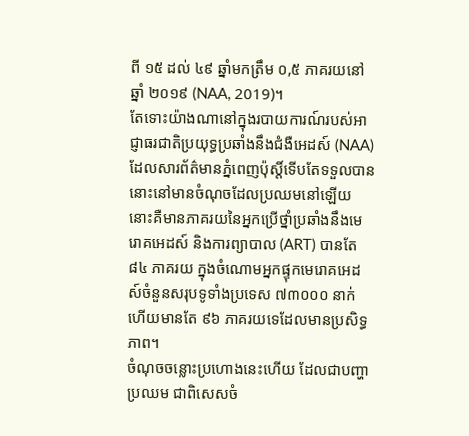ពី ១៥ ដល់ ៤៩ ឆ្នាំមកត្រឹម ០,៥ ភាគរយនៅឆ្នាំ ២០១៩ (NAA, 2019)។
តែទោះយ៉ាងណានៅក្នុងរបាយការណ៍របស់អាជ្ញាធរជាតិប្រយុទ្ធប្រឆាំងនឹងជំងឺអេដស៍ (NAA) ដែលសារព័ត៌មានភ្នំពេញប៉ុស្តិ៍ទើបតែទទួលបាននោះនៅមានចំណុចដែលប្រឈមនៅឡើយ នោះគឺមានភាគរយនៃអ្នកប្រើថ្នាំប្រឆាំងនឹងមេរោគអេដស៍ និងការព្យាបាល (ART) បានតែ ៨៤ ភាគរយ ក្នុងចំណោមអ្នកផ្ទុកមេរោគអេដស៍ចំនួនសរុបទូទាំងប្រទេស ៧៣០០០ នាក់ហើយមានតែ ៩៦ ភាគរយទេដែលមានប្រសិទ្ធភាព។
ចំណុចចន្លោះប្រហោងនេះហើយ ដែលជាបញ្ហាប្រឈម ជាពិសេសចំ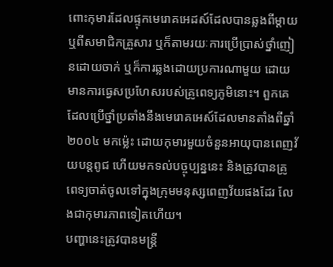ពោះកុមារដែលផ្ទុកមេរោគអេដស៍ដែលបានឆ្លងពីម្តាយ ឬពីសមាជិកគ្រួសារ ឬក៏តាមរយៈការប្រើប្រាស់ថ្នាំញៀនដោយចាក់ ឬក៏ការឆ្លងដោយប្រការណាមួយ ដោយមានការធ្វេសប្រហែសរបស់គ្រូពេទ្យភូមិនោះ។ ពួកគេដែលប្រើថ្នាំប្រឆាំងនឹងមេរោគអេស៍ដែលមានតាំងពីឆ្នាំ ២០០៤ មកម្ល៉េះ ដោយកុមារមួយចំនួនអាយុបានពេញវ័យបន្តពូជ ហើយមកទល់បច្ចុប្បន្ននេះ និងត្រូវបានគ្រូពេទ្យចាត់ចូលទៅក្នុងក្រុមមនុស្សពេញវ័យផងដែរ លែងជាកុមារភាពទៀតហើយ។
បញ្ហានេះត្រូវបានមន្ត្រី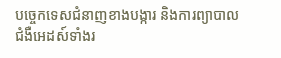បច្ចេកទេសជំនាញខាងបង្ការ និងការព្យាបាលជំងឺអេដស៍ទាំងរ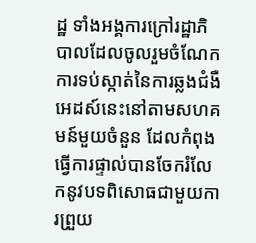ដ្ឋ ទាំងអង្គការក្រៅរដ្ឋាភិបាលដែលចូលរួមចំណែកការទប់ស្កាត់នៃការឆ្លងជំងឺអេដស៍នេះនៅតាមសហគមន៍មួយចំនួន ដែលកំពុងធ្វើការផ្ទាល់បានចែករំលែកនូវបទពិសោធជាមួយការព្រួយ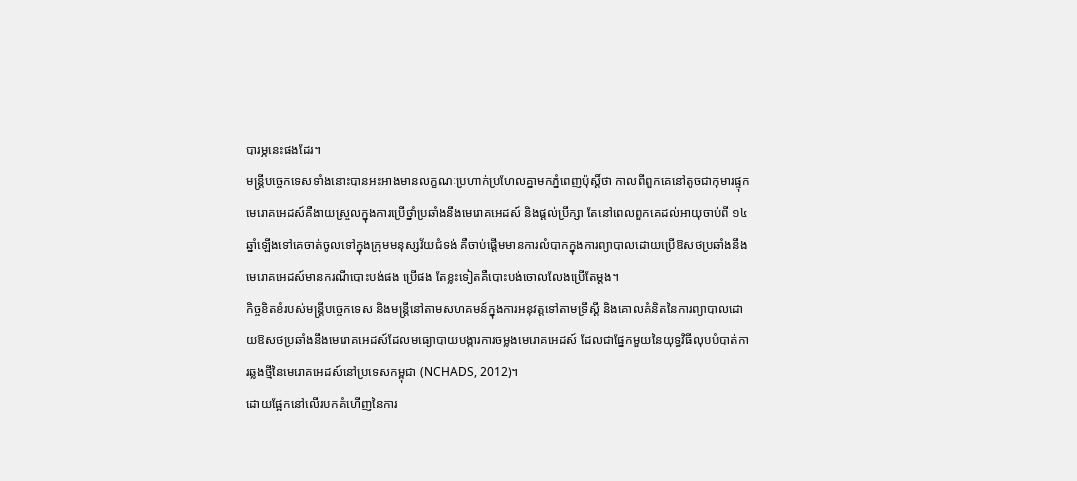បារម្ភនេះផងដែរ។
មន្ត្រីបច្ចេកទេសទាំងនោះបានអះអាងមានលក្ខណៈប្រហាក់ប្រហែលគ្នាមកភ្នំពេញប៉ុស្តិ៍ថា កាលពីពួកគេនៅតូចជាកុមារផ្ទុកមេរោគអេដស៍គឺងាយស្រួលក្នុងការប្រើថ្នាំប្រឆាំងនឹងមេរោគអេដស៍ និងផ្តល់ប្រឹក្សា តែនៅពេលពួកគេដល់អាយុចាប់ពី ១៤ ឆ្នាំឡើងទៅគេចាត់ចូលទៅក្នុងក្រុមមនុស្សវ័យជំទង់ គឺចាប់ផ្តើមមានការលំបាកក្នុងការព្យាបាលដោយប្រើឱសថប្រឆាំងនឹងមេរោគអេដស៍មានករណីបោះបង់ផង ប្រើផង តែខ្លះទៀតគឺបោះបង់ចោលលែងប្រើតែម្តង។
កិច្ចខិតខំរបស់មន្ត្រីបច្ចេកទេស និងមន្ត្រីនៅតាមសហគមន៍ក្នុងការអនុវត្តទៅតាមទ្រឹស្តី និងគោលគំនិតនៃការព្យាបាលដោយឱសថប្រឆាំងនឹងមេរោគអេដស៍ដែលមធ្យោបាយបង្ការការចម្លងមេរោគអេដស៍ ដែលជាផ្នែកមួយនៃយុទ្ធវិធីលុបបំបាត់ការឆ្លងថ្មីនៃមេរោគអេដស៍នៅប្រទេសកម្ពុជា (NCHADS, 2012)។
ដោយផ្អែកនៅលើរបកគំហើញនៃការ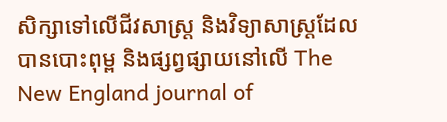សិក្សាទៅលើជីវសាស្ត្រ និងវិទ្យាសាស្ត្រដែលបានបោះពុម្ព និងផ្សព្វផ្សាយនៅលើ The New England journal of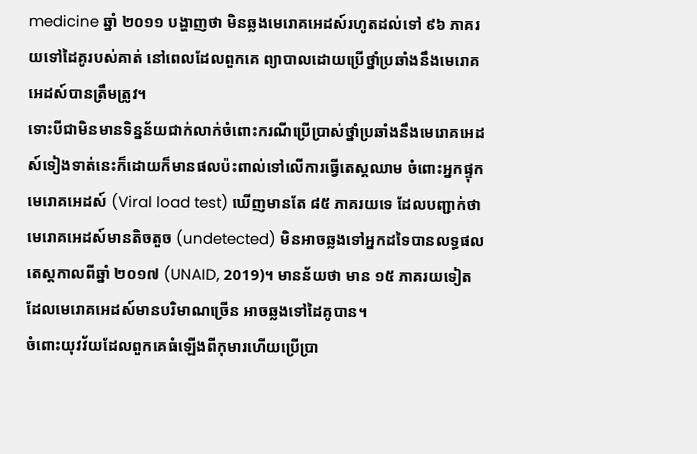medicine ឆ្នាំ ២០១១ បង្ហាញថា មិនឆ្លងមេរោគអេដស៍រហូតដល់ទៅ ៩៦ ភាគរយទៅដៃគូរបស់គាត់ នៅពេលដែលពួកគេ ព្យាបាលដោយប្រើថ្នាំប្រឆាំងនឹងមេរោគអេដស៍បានត្រឹមត្រូវ។
ទោះបីជាមិនមានទិន្នន័យជាក់លាក់ចំពោះករណីប្រើប្រាស់ថ្នាំប្រឆាំងនឹងមេរោគអេដស៍ទៀងទាត់នេះក៏ដោយក៏មានផលប៉ះពាល់ទៅលើការធ្វើតេស្តឈាម ចំពោះអ្នកផ្ទុកមេរោគអេដស៍ (Viral load test) ឃើញមានតែ ៨៥ ភាគរយទេ ដែលបញ្ជាក់ថា មេរោគអេដស៍មានតិចតួច (undetected) មិនអាចឆ្លងទៅអ្នកដទៃបានលទ្ធផលតេស្តកាលពីឆ្នាំ ២០១៧ (UNAID, 2019)។ មានន័យថា មាន ១៥ ភាគរយទៀត ដែលមេរោគអេដស៍មានបរិមាណច្រើន អាចឆ្លងទៅដៃគូបាន។
ចំពោះយុវវ័យដែលពួកគេធំឡើងពីកុមារហើយប្រើប្រា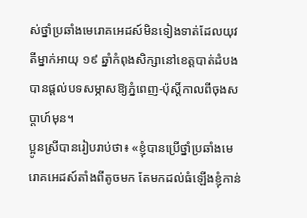ស់ថ្នាំប្រឆាំងមេរោគអេដស៍មិនទៀងទាត់ដែលយុវតីម្នាក់អាយុ ១៩ ឆ្នាំកំពុងសិក្សានៅខេត្តបាត់ដំបងបានផ្តល់បទសម្ភាសឱ្យភ្នំពេញ-ប៉ុស្តិ៍កាលពីចុងសប្តាហ៍មុន។
ប្អូនស្រីបានរៀបរាប់ថា៖ «ខ្ញុំបានប្រើថ្នាំប្រឆាំងមេរោគអេដស៍តាំងពីតូចមក តែមកដល់ធំឡើងខ្ញុំកាន់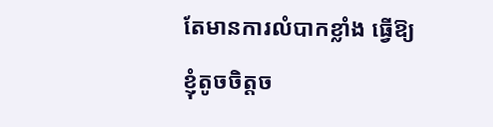តែមានការលំបាកខ្លាំង ធ្វើឱ្យខ្ញុំតូចចិត្តច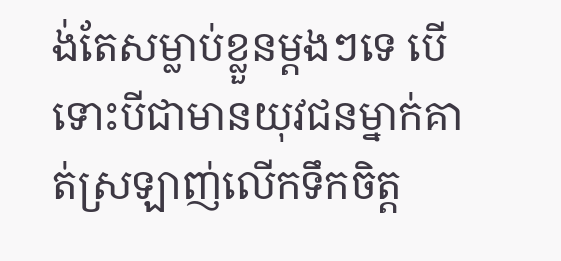ង់តែសម្លាប់ខ្លួនម្តងៗទេ បើទោះបីជាមានយុវជនម្នាក់គាត់ស្រឡាញ់លើកទឹកចិត្ត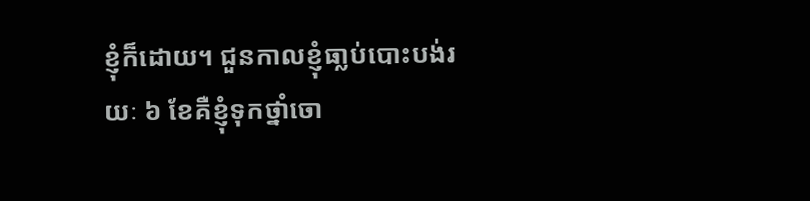ខ្ញុំក៏ដោយ។ ជួនកាលខ្ញុំធា្លប់បោះបង់រយៈ ៦ ខែគឺខ្ញុំទុកថ្នាំចោ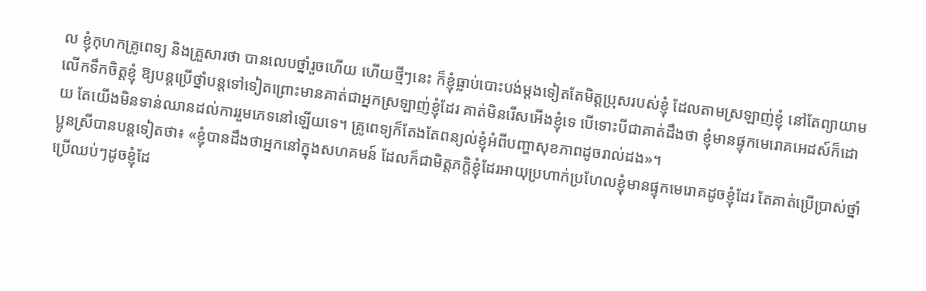ល ខ្ញុំកុហកគ្រូពេទ្យ និងគ្រួសារថា បានលេបថ្នាំរួចហើយ ហើយថ្មីៗនេះ ក៏ខ្ញុំធ្លាប់បោះបង់ម្តងទៀតតែមិត្តប្រុសរបស់ខ្ញុំ ដែលតាមស្រឡាញ់ខ្ញុំ នៅតែព្យាយាមលើកទឹកចិត្តខ្ញុំ ឱ្យបន្តប្រើថ្នាំបន្តទៅទៀតព្រោះមានគាត់ជាអ្នកស្រឡាញ់ខ្ញុំដែរ គាត់មិនរើសអើងខ្ញុំទេ បើទោះបីជាគាត់ដឹងថា ខ្ញុំមានផ្ទុកមេរោគអេដស៍ក៏ដោយ តែយើងមិនទាន់ឈានដល់ការរួមភេទនៅឡើយទេ។ គ្រូពេទ្យក៏តែងតែពន្យល់ខ្ញុំអំពីបញ្ហាសុខភាពដូចរាល់ដង»។
ប្អូនស្រីបានបន្តទៀតថា៖ «ខ្ញុំបានដឹងថាអ្នកនៅក្នុងសហគមន៍ ដែលក៏ជាមិត្តភក្តិខ្ញុំដែរអាយុប្រហាក់ប្រហែលខ្ញុំមានផ្ទុកមេរោគដូចខ្ញុំដែរ តែគាត់ប្រើប្រាស់ថ្នាំ ប្រើឈប់ៗដូចខ្ញុំដែ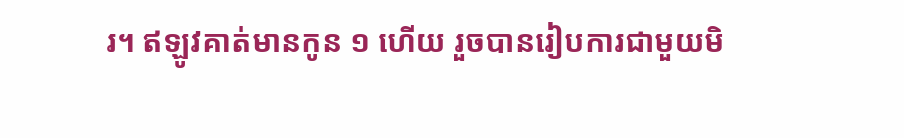រ។ ឥឡូវគាត់មានកូន ១ ហើយ រួចបានរៀបការជាមួយមិ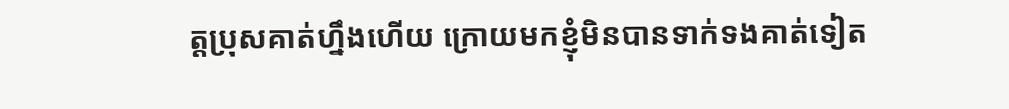ត្តប្រុសគាត់ហ្នឹងហើយ ក្រោយមកខ្ញុំមិនបានទាក់ទងគាត់ទៀត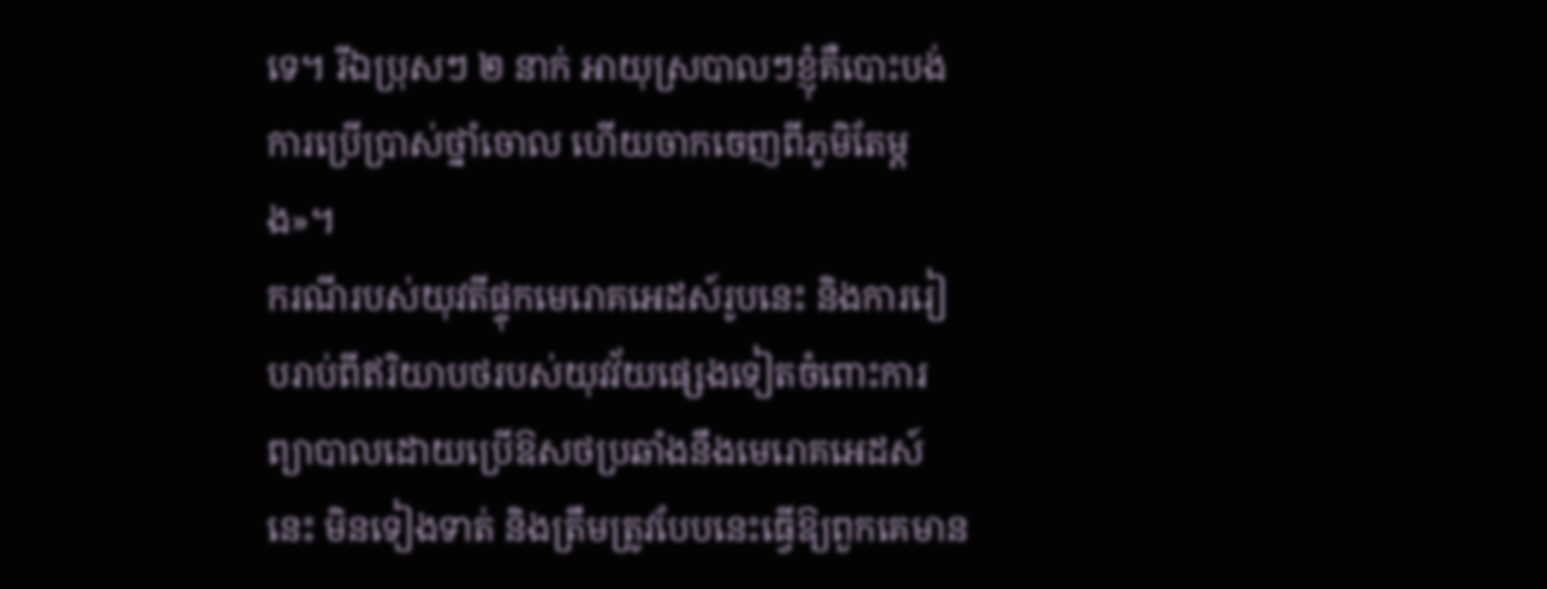ទេ។ រីឯប្រុសៗ ២ នាក់ អាយុស្របាលៗខ្ញុំគឺបោះបង់ការប្រើប្រាស់ថ្នាំចោល ហើយចាកចេញពីភូមិតែម្តង»។
ករណីរបស់យុវតីផ្ទុកមេរោគអេដស៍រូបនេះ និងការរៀបរាប់ពីឥរិយាបថរបស់យុវវ័យផ្សេងទៀតចំពោះការព្យាបាលដោយប្រើឱសថប្រឆាំងនឹងមេរោគអេដស៍នេះ មិនទៀងទាត់ និងត្រឹមត្រូវបែបនេះធ្វើឱ្យពួកគេមាន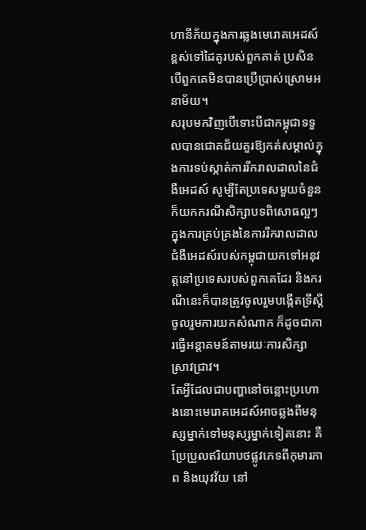ហានីភ័យក្នុងការឆ្លងមេរោគអេដស៍ខ្ពស់ទៅដៃគូរបស់ពួកគាត់ ប្រសិនបើពួកគេមិនបានប្រើប្រាស់ស្រោមអនាម័យ។
សរុបមកវិញបើទោះបីជាកម្ពុជាទទួលបានជោគជ័យគួរឱ្យកត់សម្គាល់ក្នុងការទប់ស្កាត់ការរីករាលដាលនៃជំងឺអេដស៍ សូម្បីតែប្រទេសមួយចំនួនក៏យកករណីសិក្សាបទពិសោធល្អៗក្នុងការគ្រប់គ្រងនៃការរីករាលដាលជំងឺអេដស៍របស់កម្ពុជាយកទៅអនុវត្តនៅប្រទេសរបស់ពួកគេដែរ និងករណីនេះក៏បានត្រូវចូលរួមបង្កើតទ្រឹស្តី ចូលរួមការយកសំណាក ក៏ដូចជាការធ្វើអន្តាគមន៍តាមរយៈការសិក្សាស្រាវជ្រាវ។
តែអ្វីដែលជាបញ្ហានៅចន្លោះប្រហោងនោះមេរោគអេដស៍អាចឆ្លងពីមនុស្សម្នាក់ទៅមនុស្សម្នាក់ទៀតនោះ គឺប្រែប្រួលឥរិយាបថផ្លូវភេទពីកុមារភាព និងយុវវ័យ នៅ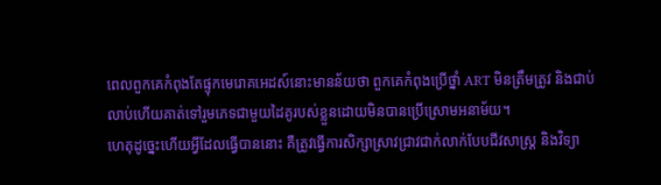ពេលពួកគេកំពុងតែផ្ទុកមេរោគអេដស៍នោះមានន័យថា ពួកគេកំពុងប្រើថ្នាំ ART មិនត្រឹមត្រូវ និងជាប់លាប់ហើយគាត់ទៅរួមភេទជាមួយដៃគូរបស់ខ្លួនដោយមិនបានប្រើស្រោមអនាម័យ។
ហេតុដូច្នេះហើយអ្វីដែលធ្វើបាននោះ គឺត្រូវធ្វើការសិក្សាស្រាវជ្រាវជាក់លាក់បែបជីវសាស្ត្រ និងវិទ្យា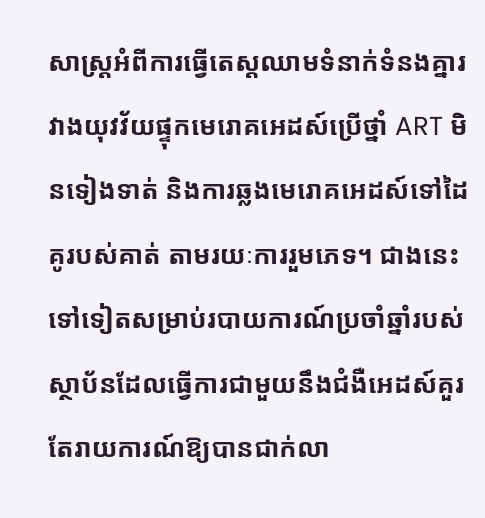សាស្ត្រអំពីការធ្វើតេស្តឈាមទំនាក់ទំនងគ្នារវាងយុវវ័យផ្ទុកមេរោគអេដស៍ប្រើថ្នាំ ART មិនទៀងទាត់ និងការឆ្លងមេរោគអេដស៍ទៅដៃគូរបស់គាត់ តាមរយៈការរួមភេទ។ ជាងនេះទៅទៀតសម្រាប់របាយការណ៍ប្រចាំឆ្នាំរបស់ស្ថាប័នដែលធ្វើការជាមួយនឹងជំងឺអេដស៍គួរតែរាយការណ៍ឱ្យបានជាក់លា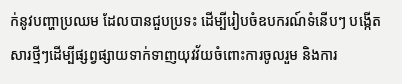ក់នូវបញ្ហាប្រឈម ដែលបានជួបប្រទះ ដើម្បីរៀបចំឧបករណ៍ទំនើបៗ បង្កើតសារថ្មីៗដើម្បីផ្សព្វផ្សាយទាក់ទាញយុវវ័យចំពោះការចូលរួម និងការ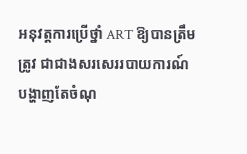អនុវត្តការប្រើថ្នាំ ART ឱ្យបានត្រឹមត្រូវ ជាជាងសរសេររបាយការណ៍បង្ហាញតែចំណុ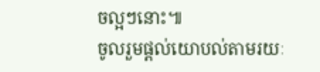ចល្អៗនោះ៕
ចូលរួមផ្តល់យោបល់តាមរយៈ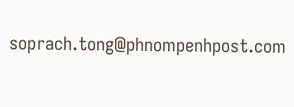soprach.tong@phnompenhpost.com